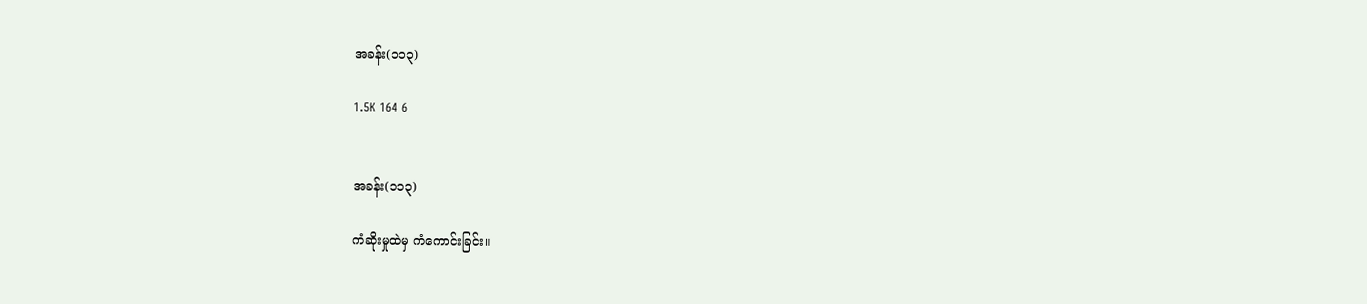အခန်း(၁၁၃)

1.5K 164 6


အခန်း(၁၁၃)

ကံဆိုးမှုထဲမှ ကံကောင်းခြင်း။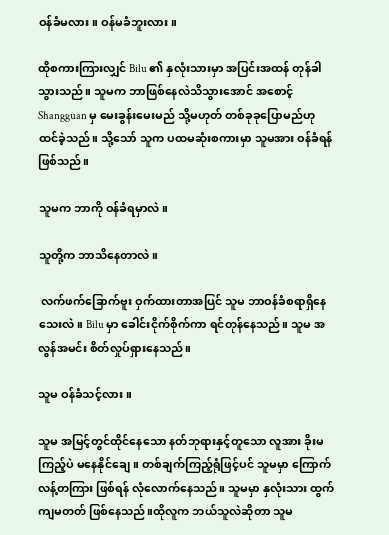ဝန်ခံမလား။ ဝန်မခံဘူးလား။

ထိုစကားကြားလျှင် Bilu ၏ နှလုံးသားမှာ အပြင်းအထန် တုန်ခါသွားသည်။ သူမက ဘာဖြစ်နေလဲသိသွားအောင် အစောင့် Shangguan မှ မေးခွန်းမေးမည် သို့မဟုတ် တစ်ခုခုပြောမည်ဟုထင်ခဲ့သည်။ သို့သော် သူက ပထမဆုံးစကားမှာ သူမအား ဝန်ခံရန်ဖြစ်သည်။

သူမက ဘာကို ဝန်ခံရမှာလဲ။

သူတို့က ဘာသိနေတာလဲ။

 လက်ဖက်ခြောက်ဗူး ဝှက်ထားတာအပြင် သူမ ဘာဝန်ခံစရာရှိနေသေးလဲ။ Bilu မှာ ခေါင်းငိုက်စိုက်ကာ ရင်တုန်နေသည်။ သူမ အလွန်အမင်း စိတ်လှုပ်ရှားနေသည်။

သူမ ဝန်ခံသင့်လား။

သူမ အမြင့်တွင်ထိုင်နေသော နတ်ဘုရားနှင့်တူသော လူအား ခိုးမကြည့်ပဲ မနေနိုင်ချေ။ တစ်ချက်ကြည့်ရုံဖြင့်ပင် သူမမှာ ကြောက်လန့်တကြား ဖြစ်ရန် လုံလောက်နေသည်။ သူမမှာ နှလုံးသား ထွက်ကျမတတ် ဖြစ်နေသည်။ထိုလူက ဘယ်သူလဲဆိုတာ သူမ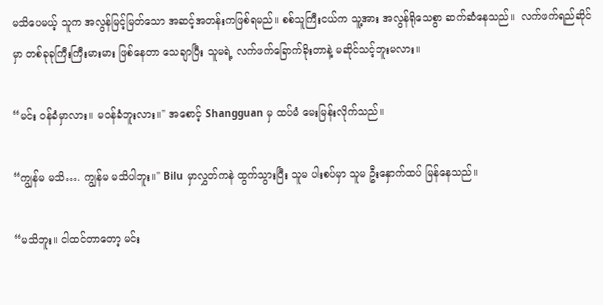မသိပေမယ့် သူက အလွန်မြင့်မြတ်သော အဆင့်အတန်းကဖြစ်ရမည်။ စစ်သူကြီးငယ်က သူ့အား အလွန်ရိုသေစွာ ဆက်ဆံနေသည်။  လက်ဖက်ရည်ဆိုင်မှာ တစ်ခုခုကြီးကြီးမားမား ဖြစ်နေတာ သေချာပြီး သူမရဲ့ လက်ဖက်ခြောက်ခိုးတာနဲ့ မဆိုင်သင့်ဘူးမလား။

“မင်း ဝန်ခံမှာလား။ မဝန်ခံဘူးလား။" အစောင့် Shangguan မှ ထပ်မံ မေးမြန်းလိုက်သည်။

“ကျွန်မ မသိ…. ကျွန်မ မသိပါဘူး။" Bilu မှာလွှတ်ကနဲ ထွက်သွားပြီး သူမ ပါးစပ်မှာ သူမ ဦးနှောက်ထပ် မြန်နေသည်။

“မသိဘူး။ ငါထင်တာတော့ မင်း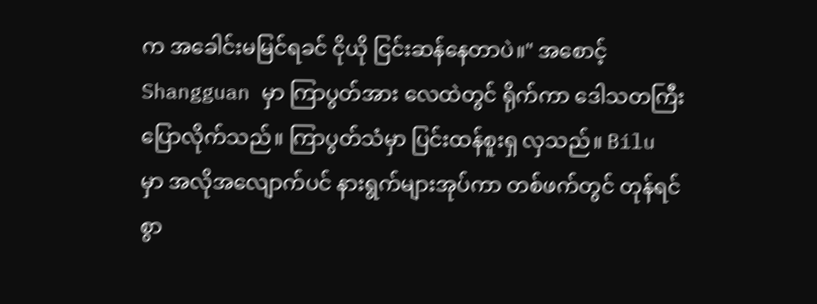က အခေါင်းမမြင်ရခင် ငိုယို ငြင်းဆန်နေတာပဲ။" အစောင့် Shangguan မှာ ကြာပွတ်အား လေထဲတွင် ရိုက်ကာ ဒေါသတကြီးပြောလိုက်သည်။ ကြာပွတ်သံမှာ ပြင်းထန်စူးရှ လှသည်။ Bilu မှာ အလိုအလျောက်ပင် နားရွက်များအုပ်ကာ တစ်ဖက်တွင် တုန်ရင်စွာ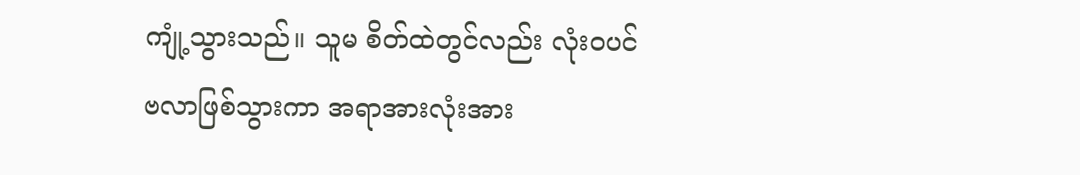ကျုံ့သွားသည်။ သူမ စိတ်ထဲတွင်လည်း လုံးဝပင် ဗလာဖြစ်သွားကာ အရာအားလုံးအား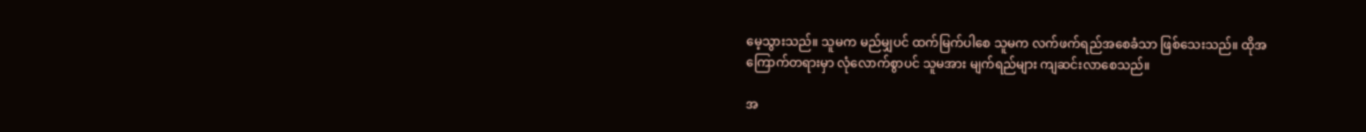မေ့သွားသည်။ သူမက မည်မျှပင် ထက်မြက်ပါစေ သူမက လက်ဖက်ရည်အစေခံသာ ဖြစ်သေးသည်။ ထိုအကြောက်တရားမှာ လုံလောက်စွာပင် သူမအား မျက်ရည်များ ကျဆင်းလာစေသည်။

အ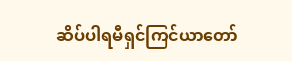ဆိပ်ပါရမီရှင်ကြင်ယာတော်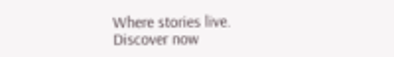Where stories live. Discover now